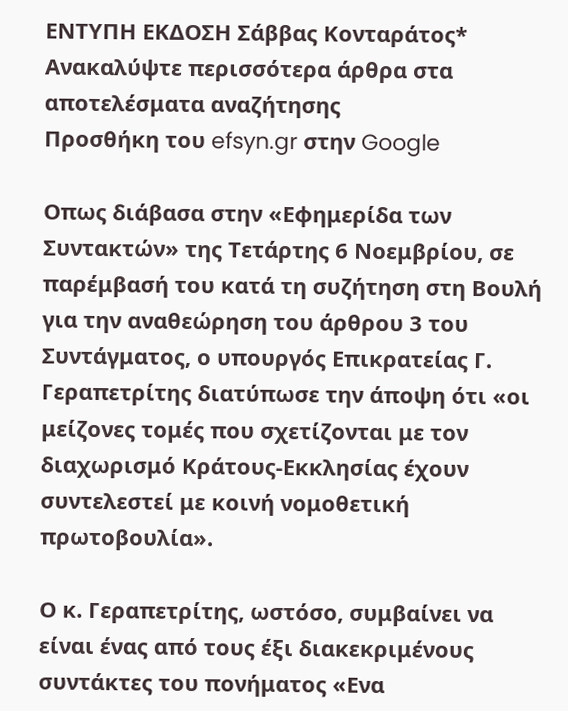ΕΝΤΥΠΗ ΕΚΔΟΣΗ Σάββας Κονταράτος*
Ανακαλύψτε περισσότερα άρθρα στα αποτελέσματα αναζήτησης
Προσθήκη του efsyn.gr στην Google

Οπως διάβασα στην «Εφημερίδα των Συντακτών» της Τετάρτης 6 Νοεμβρίου, σε παρέμβασή του κατά τη συζήτηση στη Βουλή για την αναθεώρηση του άρθρου 3 του Συντάγματος, ο υπουργός Επικρατείας Γ. Γεραπετρίτης διατύπωσε την άποψη ότι «οι μείζονες τομές που σχετίζονται με τον διαχωρισμό Κράτους-Εκκλησίας έχουν συντελεστεί με κοινή νομοθετική πρωτοβουλία».

Ο κ. Γεραπετρίτης, ωστόσο, συμβαίνει να είναι ένας από τους έξι διακεκριμένους συντάκτες του πονήματος «Ενα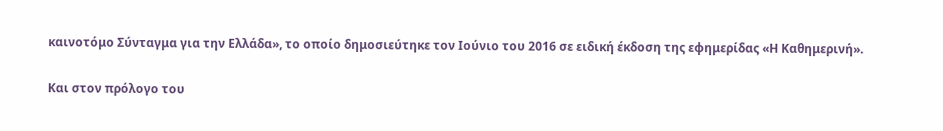καινοτόμο Σύνταγμα για την Ελλάδα», το οποίο δημοσιεύτηκε τον Ιούνιο του 2016 σε ειδική έκδοση της εφημερίδας «Η Καθημερινή».

Και στον πρόλογο του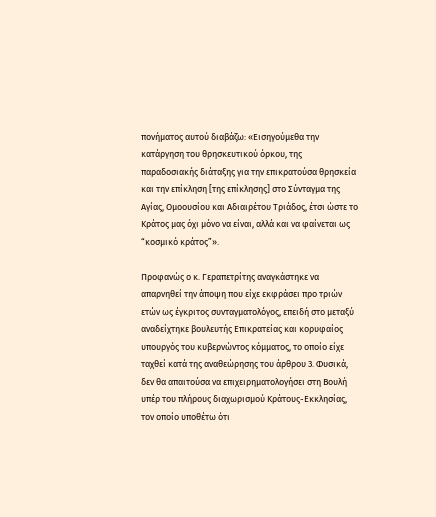πονήματος αυτού διαβάζω: «Εισηγούμεθα την κατάργηση του θρησκευτικού όρκου, της παραδοσιακής διάταξης για την επικρατούσα θρησκεία και την επίκληση [της επίκλησης] στο Σύνταγμα της Αγίας, Ομοουσίου και Αδιαιρέτου Τριάδος, έτσι ώστε το Κράτος μας όχι μόνο να είναι, αλλά και να φαίνεται ως “κοσμικό κράτος”».

Προφανώς ο κ. Γεραπετρίτης αναγκάστηκε να απαρνηθεί την άποψη που είχε εκφράσει προ τριών ετών ως έγκριτος συνταγματολόγος, επειδή στο μεταξύ αναδείχτηκε βουλευτής Eπικρατείας και κορυφαίος υπουργός του κυβερνώντος κόμματος, το οποίο είχε ταχθεί κατά της αναθεώρησης του άρθρου 3. Φυσικά, δεν θα απαιτούσα να επιχειρηματολογήσει στη Βουλή υπέρ του πλήρους διαχωρισμού Κράτους-Εκκλησίας, τον οποίο υποθέτω ότι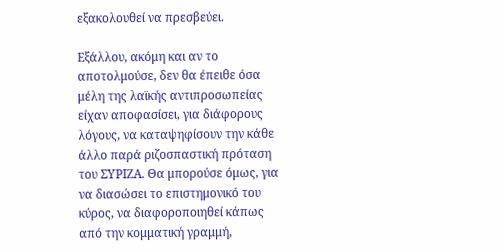εξακολουθεί να πρεσβεύει.

Εξάλλου, ακόμη και αν το αποτολμούσε, δεν θα έπειθε όσα μέλη της λαϊκής αντιπροσωπείας είχαν αποφασίσει, για διάφορους λόγους, να καταψηφίσουν την κάθε άλλο παρά ριζοσπαστική πρόταση του ΣΥΡΙΖΑ. Θα μπορούσε όμως, για να διασώσει το επιστημονικό του κύρος, να διαφοροποιηθεί κάπως από την κομματική γραμμή,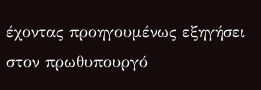έχοντας προηγουμένως εξηγήσει στον πρωθυπουργό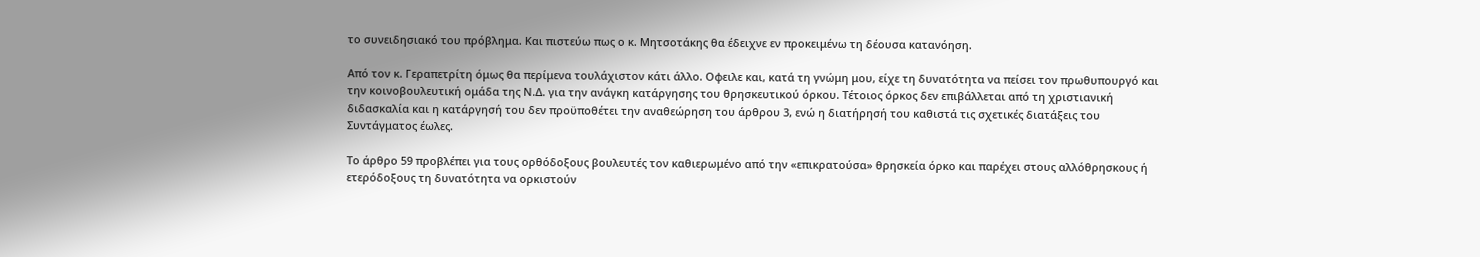το συνειδησιακό του πρόβλημα. Και πιστεύω πως ο κ. Μητσοτάκης θα έδειχνε εν προκειμένω τη δέουσα κατανόηση.

Από τον κ. Γεραπετρίτη όμως θα περίμενα τουλάχιστον κάτι άλλο. Οφειλε και, κατά τη γνώμη μου, είχε τη δυνατότητα να πείσει τον πρωθυπουργό και την κοινοβουλευτική ομάδα της Ν.Δ. για την ανάγκη κατάργησης του θρησκευτικού όρκου. Τέτοιος όρκος δεν επιβάλλεται από τη χριστιανική διδασκαλία και η κατάργησή του δεν προϋποθέτει την αναθεώρηση του άρθρου 3, ενώ η διατήρησή του καθιστά τις σχετικές διατάξεις του Συντάγματος έωλες.

Το άρθρο 59 προβλέπει για τους ορθόδοξους βουλευτές τον καθιερωμένο από την «επικρατούσα» θρησκεία όρκο και παρέχει στους αλλόθρησκους ή ετερόδοξους τη δυνατότητα να ορκιστούν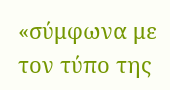«σύμφωνα με τον τύπο της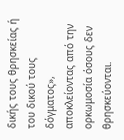δικής τους θρησκείας ή του δικού τους δόγματος», αποκλείοντας από την ορκωμοσία όσους δεν θρησκεύονται.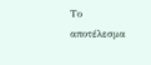Το αποτέλεσμα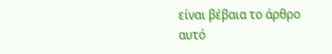είναι βέβαια το άρθρο αυτό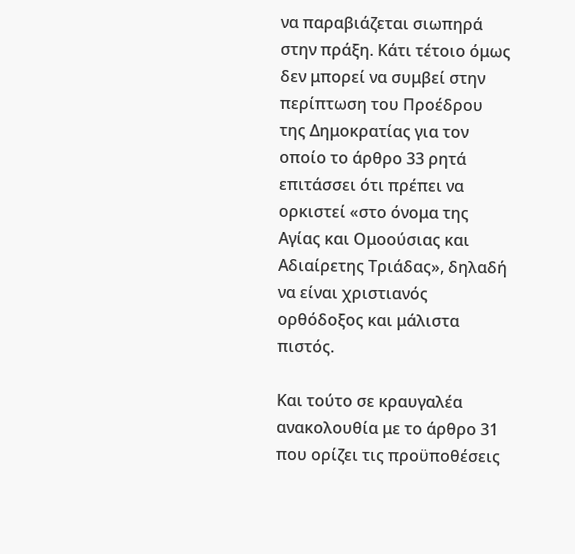να παραβιάζεται σιωπηρά στην πράξη. Κάτι τέτοιο όμως δεν μπορεί να συμβεί στην περίπτωση του Προέδρου της Δημοκρατίας για τον οποίο το άρθρο 33 ρητά επιτάσσει ότι πρέπει να ορκιστεί «στο όνομα της Αγίας και Ομοούσιας και Αδιαίρετης Τριάδας», δηλαδή να είναι χριστιανός ορθόδοξος και μάλιστα πιστός.

Και τούτο σε κραυγαλέα ανακολουθία με το άρθρο 31 που ορίζει τις προϋποθέσεις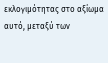εκλογιμότητας στο αξίωμα αυτό, μεταξύ των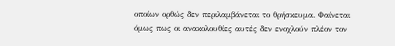οποίων ορθώς δεν περιλαμβάνεται το θρήσκευμα. Φαίνεται όμως πως οι ανακολουθίες αυτές δεν ενοχλούν πλέον τον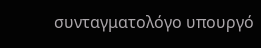συνταγματολόγο υπουργό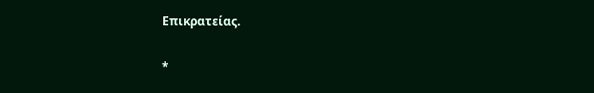Επικρατείας.

*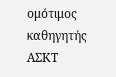ομότιμος καθηγητής ΑΣΚΤ